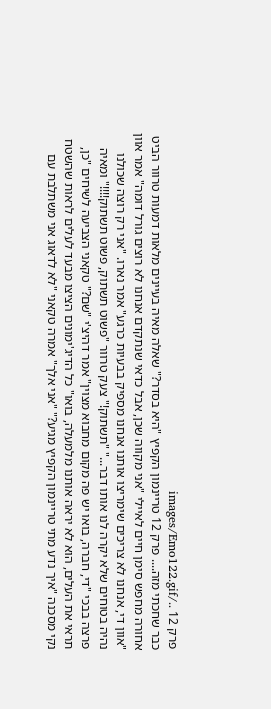פרק 12 ../images/Emo122.gif
כבר שחכתי מזה.... פרק 12 טריינמון הקפיץ "היא בסדר?" שאלה מאיה בעיינים מלאות דמעות טרוור הביט אחורה מחפש סימן חיים לאיילי "אני מקווה שכן, אבל כדאי שנתקדם אנחנו לא רוצים גורל דומה" אמר אוון "אוון די, אנחנו לא צריכים שימריצו אותנו אנחנו מספיק בבעיות כרגע" אמר נארו. "אני רק רוצה שכולנו נהיה בטוחים שלא יקרה לנו אותו דבר..." "תשתוק!" צעק טרוור "פשוט תשתוק, פשוט תשתוק!!!!" ומאיה פרצה בבכי "די, חברה, בואו יש פה מקום מחבוא מצוין" אמר דהיצ'י "שם?" טקאני הצביעה לשיחים "כן, תראי את העלים, הוא לא יראה אותנו מלמעלה, בואו" כל הדיג'ימונים הציצו מבעד לעלים לראות שהשטח נקי מסכנה "איך נדע מתי טריינמון הקפיץ מגיע?" "אני אלך" אמרה טקאני "לא לדאוג אני משתלבת עם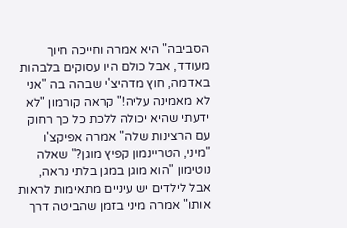הסביבה" היא אמרה וחייכה חיוך מעודד, אבל כולם היו עסוקים בלבהות באדמה, חוץ מדהיצ'י שבהה בה "אני לא מאמינה עליה!" קראה קורמון "לא ידעתי שהיא יכולה ללכת כל כך רחוק עם הרצינות שלה" אמרה אפיקצ'ו "מיני, הטריינמון קפיץ מוגן?" שאלה נוטימון "הוא מוגן במגן בלתי נראה, אבל לילדים יש עיניים מתאימות לראות אותו" אמרה מיני בזמן שהביטה דרך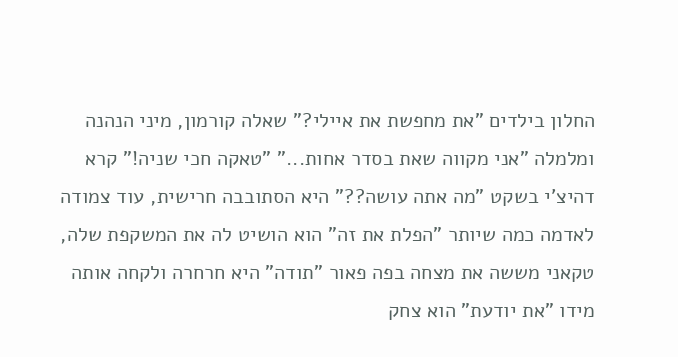החלון בילדים "את מחפשת את איילי?" שאלה קורמון, מיני הנהנה ומלמלה "אני מקווה שאת בסדר אחות..." "טאקה חכי שניה!" קרא דהיצ'י בשקט "מה אתה עושה??" היא הסתובבה חרישית, עוד צמודה לאדמה כמה שיותר "הפלת את זה" הוא הושיט לה את המשקפת שלה, טקאני מששה את מצחה בפה פאור "תודה" היא חרחרה ולקחה אותה מידו "את יודעת" הוא צחק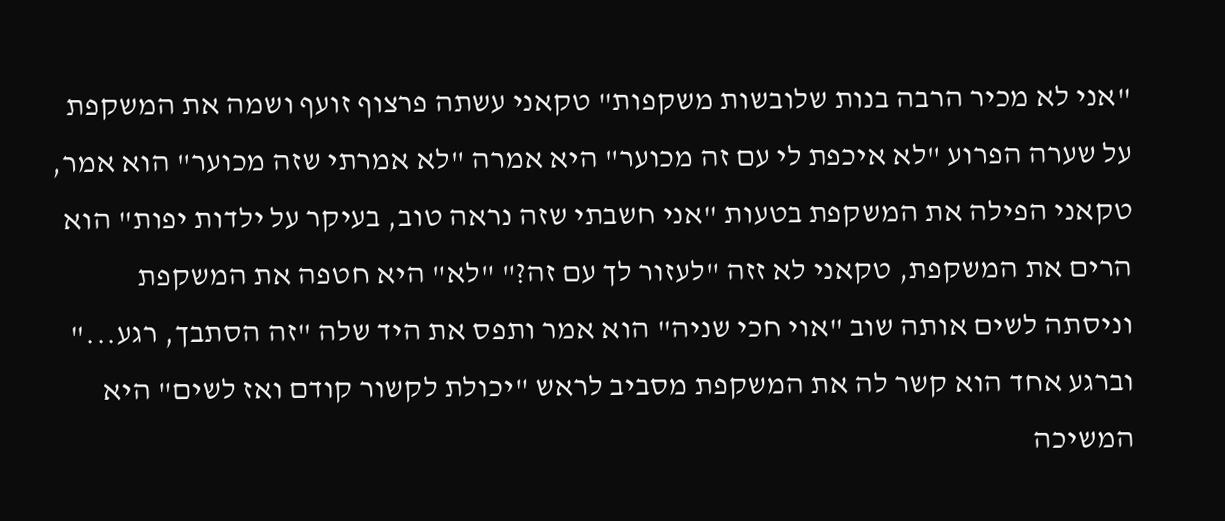"אני לא מכיר הרבה בנות שלובשות משקפות" טקאני עשתה פרצוף זועף ושמה את המשקפת על שערה הפרוע "לא איכפת לי עם זה מכוער" היא אמרה "לא אמרתי שזה מכוער" הוא אמר, טקאני הפילה את המשקפת בטעות "אני חשבתי שזה נראה טוב, בעיקר על ילדות יפות" הוא הרים את המשקפת, טקאני לא זזה "לעזור לך עם זה?" "לא" היא חטפה את המשקפת וניסתה לשים אותה שוב "אוי חכי שניה" הוא אמר ותפס את היד שלה "זה הסתבך, רגע..." וברגע אחד הוא קשר לה את המשקפת מסביב לראש "יכולת לקשור קודם ואז לשים" היא המשיכה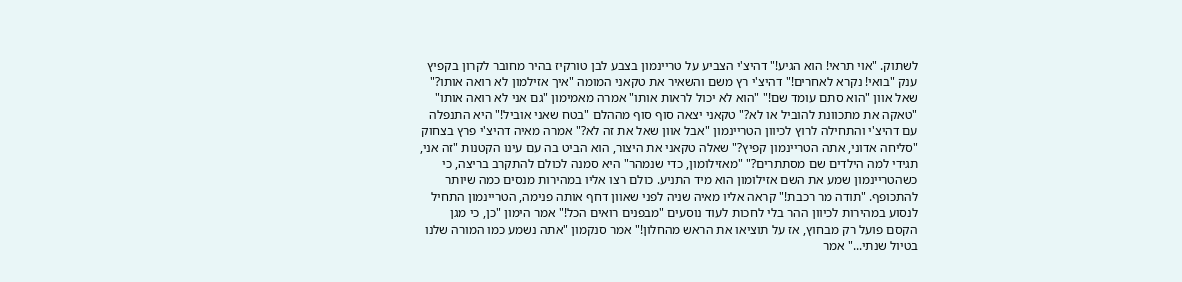לשתוק. "אוי תראי! הוא הגיע!" דהיצ'י הצביע על טריינמון בצבע לבן טורקיז בהיר מחובר לקרון בקפיץ ענק "בואי! נקרא לאחרים!" דהיצ'י רץ משם והשאיר את טקאני המומה "איך אזילמון לא רואה אותו?" שאל אוון "הוא סתם עומד שם!" "הוא לא יכול לראות אותו" אמרה מאמימון "גם אני לא רואה אותו" "טאקה את מתכוונת להוביל או לא?" טקאני יצאה סוף סוף מההלם "בטח שאני אוביל!" היא התנפלה עם דהיצ'י והתחילה לרוץ לכיוון הטריינמון "אבל אוון שאל את זה לא?" אמרה מאיה דהיצ'י פרץ בצחוק "סליחה אדוני, אתה הטריינמון קפיץ?" שאלה טקאני את היצור, הוא הביט בה עם עינו הקטנות "זה אני, תגידי למה הילדים שם מסתתרים?" "מאזילומון, כדי שנמהר" היא סמנה לכולם להתקרב בריצה, כי כשהטריינמון שמע את השם אזילומון הוא מיד התניע. כולם רצו אליו במהירות מנסים כמה שיותר להתכופף. "תודה מר רכבת!" קראה אליו מאיה שניה לפני שאוון דחף אותה פנימה, הטריינמון התחיל לנסוע במהירות לכיוון ההר בלי לחכות לעוד נוסעים "מבפנים רואים הכל!" אמר הימון "כן, כי מגן הקסם פועל רק מבחוץ, אז על תוציאו את הראש מהחלון!" אמר סנקמון "אתה נשמע כמו המורה שלנו בטיול שנתי..." אמר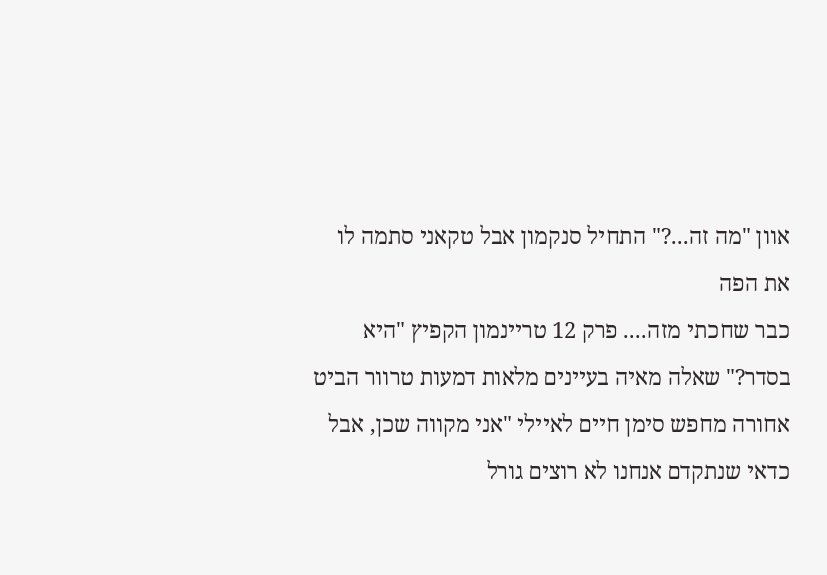אוון "מה זה...?" התחיל סנקמון אבל טקאני סתמה לו את הפה
כבר שחכתי מזה.... פרק 12 טריינמון הקפיץ "היא בסדר?" שאלה מאיה בעיינים מלאות דמעות טרוור הביט אחורה מחפש סימן חיים לאיילי "אני מקווה שכן, אבל כדאי שנתקדם אנחנו לא רוצים גורל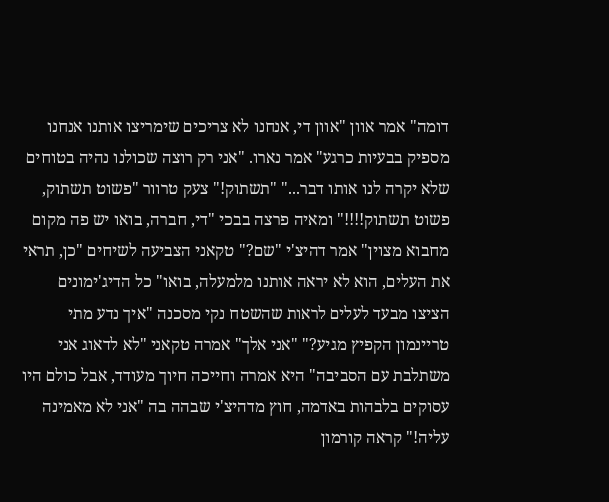דומה" אמר אוון "אוון די, אנחנו לא צריכים שימריצו אותנו אנחנו מספיק בבעיות כרגע" אמר נארו. "אני רק רוצה שכולנו נהיה בטוחים שלא יקרה לנו אותו דבר..." "תשתוק!" צעק טרוור "פשוט תשתוק, פשוט תשתוק!!!!" ומאיה פרצה בבכי "די, חברה, בואו יש פה מקום מחבוא מצוין" אמר דהיצ'י "שם?" טקאני הצביעה לשיחים "כן, תראי את העלים, הוא לא יראה אותנו מלמעלה, בואו" כל הדיג'ימונים הציצו מבעד לעלים לראות שהשטח נקי מסכנה "איך נדע מתי טריינמון הקפיץ מגיע?" "אני אלך" אמרה טקאני "לא לדאוג אני משתלבת עם הסביבה" היא אמרה וחייכה חיוך מעודד, אבל כולם היו עסוקים בלבהות באדמה, חוץ מדהיצ'י שבהה בה "אני לא מאמינה עליה!" קראה קורמון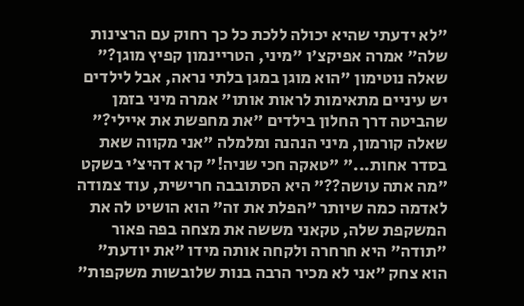"לא ידעתי שהיא יכולה ללכת כל כך רחוק עם הרצינות שלה" אמרה אפיקצ'ו "מיני, הטריינמון קפיץ מוגן?" שאלה נוטימון "הוא מוגן במגן בלתי נראה, אבל לילדים יש עיניים מתאימות לראות אותו" אמרה מיני בזמן שהביטה דרך החלון בילדים "את מחפשת את איילי?" שאלה קורמון, מיני הנהנה ומלמלה "אני מקווה שאת בסדר אחות..." "טאקה חכי שניה!" קרא דהיצ'י בשקט "מה אתה עושה??" היא הסתובבה חרישית, עוד צמודה לאדמה כמה שיותר "הפלת את זה" הוא הושיט לה את המשקפת שלה, טקאני מששה את מצחה בפה פאור "תודה" היא חרחרה ולקחה אותה מידו "את יודעת" הוא צחק "אני לא מכיר הרבה בנות שלובשות משקפות"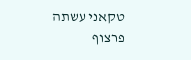טקאני עשתה פרצוף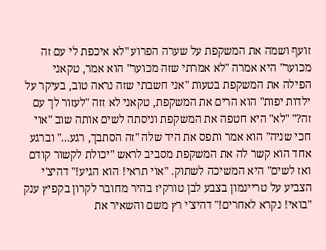זועף ושמה את המשקפת על שערה הפרוע "לא איכפת לי עם זה מכוער" היא אמרה "לא אמרתי שזה מכוער" הוא אמר, טקאני הפילה את המשקפת בטעות "אני חשבתי שזה נראה טוב, בעיקר על ילדות יפות" הוא הרים את המשקפת, טקאני לא זזה "לעזור לך עם זה?" "לא" היא חטפה את המשקפת וניסתה לשים אותה שוב "אוי חכי שניה" הוא אמר ותפס את היד שלה "זה הסתבך, רגע..." וברגע אחד הוא קשר לה את המשקפת מסביב לראש "יכולת לקשור קודם ואז לשים" היא המשיכה לשתוק. "אוי תראי! הוא הגיע!" דהיצ'י הצביע על טריינמון בצבע לבן טורקיז בהיר מחובר לקרון בקפיץ ענק "בואי! נקרא לאחרים!" דהיצ'י רץ משם והשאיר את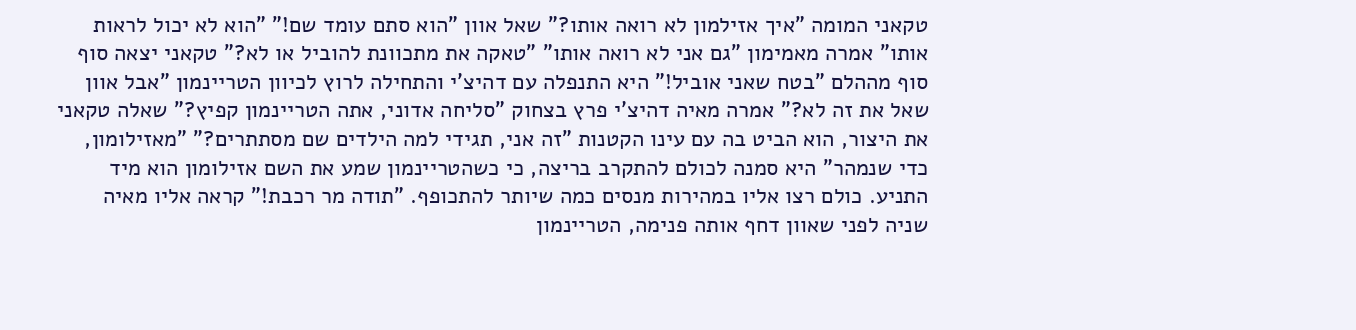טקאני המומה "איך אזילמון לא רואה אותו?" שאל אוון "הוא סתם עומד שם!" "הוא לא יכול לראות אותו" אמרה מאמימון "גם אני לא רואה אותו" "טאקה את מתכוונת להוביל או לא?" טקאני יצאה סוף סוף מההלם "בטח שאני אוביל!" היא התנפלה עם דהיצ'י והתחילה לרוץ לכיוון הטריינמון "אבל אוון שאל את זה לא?" אמרה מאיה דהיצ'י פרץ בצחוק "סליחה אדוני, אתה הטריינמון קפיץ?" שאלה טקאני את היצור, הוא הביט בה עם עינו הקטנות "זה אני, תגידי למה הילדים שם מסתתרים?" "מאזילומון, כדי שנמהר" היא סמנה לכולם להתקרב בריצה, כי כשהטריינמון שמע את השם אזילומון הוא מיד התניע. כולם רצו אליו במהירות מנסים כמה שיותר להתכופף. "תודה מר רכבת!" קראה אליו מאיה שניה לפני שאוון דחף אותה פנימה, הטריינמון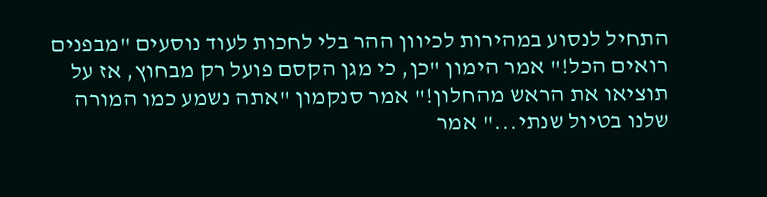התחיל לנסוע במהירות לכיוון ההר בלי לחכות לעוד נוסעים "מבפנים רואים הכל!" אמר הימון "כן, כי מגן הקסם פועל רק מבחוץ, אז על תוציאו את הראש מהחלון!" אמר סנקמון "אתה נשמע כמו המורה שלנו בטיול שנתי..." אמר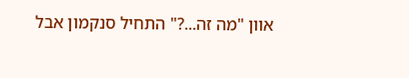אוון "מה זה...?" התחיל סנקמון אבל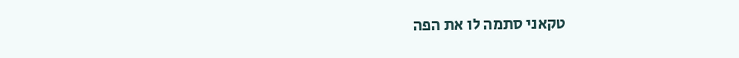טקאני סתמה לו את הפה